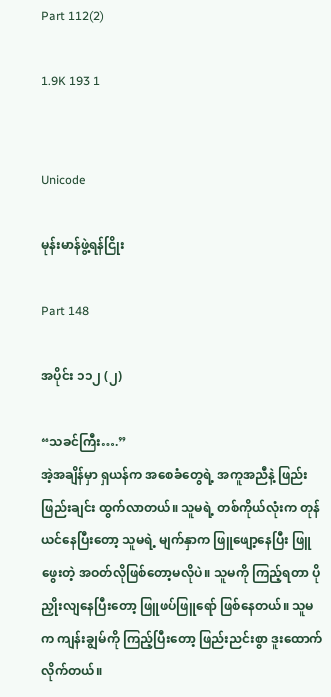Part 112(2)

1.9K 193 1


Unicode

မုန်းမာန်ဖွဲ့ရန်ငြိုး

Part 148

အပိုင်း ၁၁၂ (၂)

“သခင်ကြီး….”
အဲ့အချိန်မှာ ရှယန်က အစေခံတွေရဲ့ အကူအညီနဲ့ ဖြည်းဖြည်းချင်း ထွက်လာတယ်။ သူမရဲ့ တစ်ကိုယ်လုံးက တုန်ယင်နေပြီးတော့ သူမရဲ့ မျက်နှာက ဖြူဖျော့နေပြီး ဖြူဖွေးတဲ့ အဝတ်လိုဖြစ်တော့မလိုပဲ။ သူမကို ကြည့်ရတာ ပိုညှိုးလျနေပြီးတော့ ဖြူဖပ်ဖြူရော် ဖြစ်နေတယ်။ သူမက ကျန်းချွမ်ကို ကြည့်ပြီးတော့ ဖြည်းညင်းစွာ ဒူးထောက်လိုက်တယ်။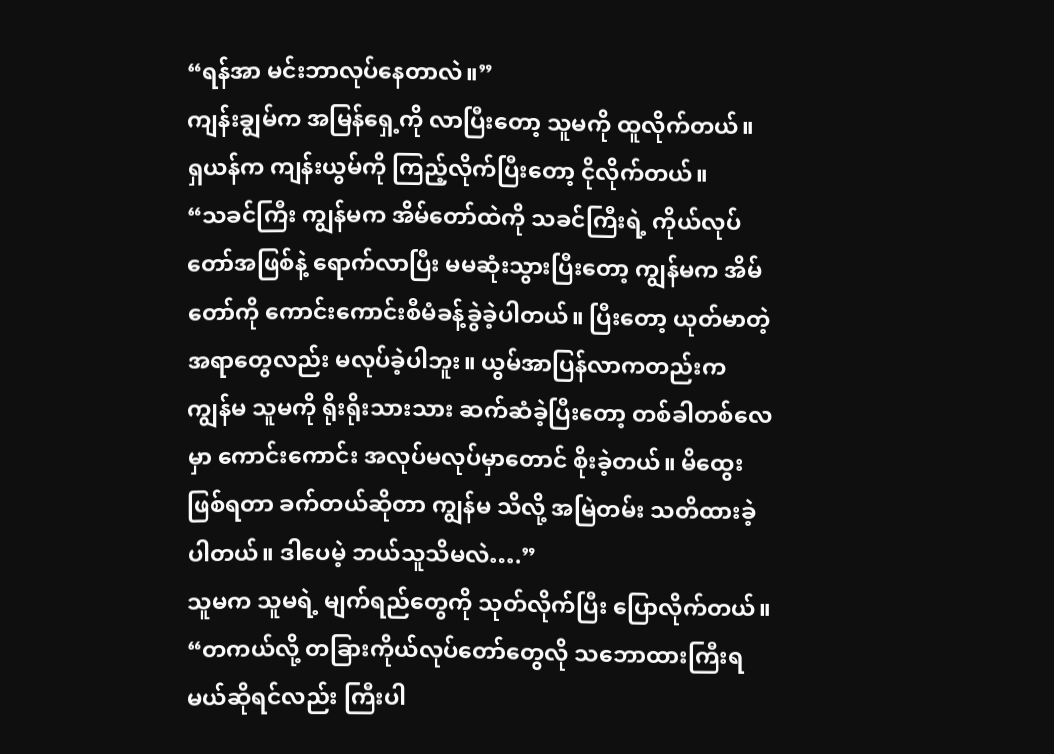“ရန်အာ မင်းဘာလုပ်နေတာလဲ။”
ကျန်းချွမ်က အမြန်ရှေ့ကို လာပြီးတော့ သူမကို ထူလိုက်တယ်။
ရှယန်က ကျန်းယွမ်ကို ကြည့်လိုက်ပြီးတော့ ငိုလိုက်တယ်။
“သခင်ကြီး ကျွန်မက အိမ်တော်ထဲကို သခင်ကြီးရဲ့ ကိုယ်လုပ်တော်အဖြစ်နဲ့ ရောက်လာပြီး မမဆုံးသွားပြီးတော့ ကျွန်မက အိမ်တော်ကို ကောင်းကောင်းစီမံခန့်ခွဲခဲ့ပါတယ်။ ပြီးတော့ ယုတ်မာတဲ့အရာတွေလည်း မလုပ်ခဲ့ပါဘူး။ ယွမ်အာပြန်လာကတည်းက ကျွန်မ သူမကို ရိုးရိုးသားသား ဆက်ဆံခဲ့ပြီးတော့ တစ်ခါတစ်လေမှာ ကောင်းကောင်း အလုပ်မလုပ်မှာတောင် စိုးခဲ့တယ်။ မိထွေးဖြစ်ရတာ ခက်တယ်ဆိုတာ ကျွန်မ သိလို့ အမြဲတမ်း သတိထားခဲ့ပါတယ်။ ဒါပေမဲ့ ဘယ်သူသိမလဲ….”
သူမက သူမရဲ့ မျက်ရည်တွေကို သုတ်လိုက်ပြီး ပြောလိုက်တယ်။
“တကယ်လို့ တခြားကိုယ်လုပ်တော်တွေလို သဘောထားကြီးရမယ်ဆိုရင်လည်း ကြီးပါ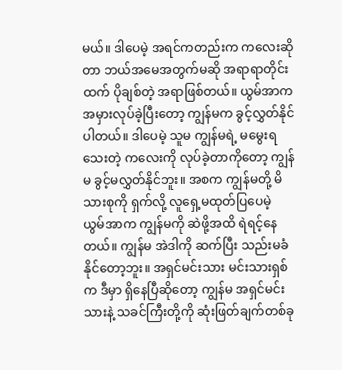မယ်။ ဒါပေမဲ့ အရင်ကတည်းက ကလေးဆိုတာ ဘယ်အမေအတွက်မဆို အရာရာတိုင်းထက် ပိုချစ်တဲ့ အရာဖြစ်တယ်။ ယွမ်အာက အမှားလုပ်ခဲ့ပြီးတော့ ကျွန်မက ခွင့်လွှတ်နိုင်ပါတယ်။ ဒါပေမဲ့ သူမ ကျွန်မရဲ့ မမွေးရသေးတဲ့ ကလေးကို လုပ်ခဲ့တာကိုတော့ ကျွန်မ ခွင့်မလွှတ်နိုင်ဘူး။ အစက ကျွန်မတို့ မိသားစုကို ရှက်လို့ လူရှေ့မထုတ်ပြပေမဲ့ ယွမ်အာက ကျွန်မကို ဆဲဖို့အထိ ရဲရင့်နေတယ်။ ကျွန်မ အဲဒါကို ဆက်ပြီး သည်းမခံနိုင်တော့ဘူး။ အရှင်မင်းသား မင်းသားရှစ်က ဒီမှာ ရှိနေပြီဆိုတော့ ကျွန်မ အရှင်မင်းသားနဲ့ သခင်ကြီးတို့ကို ဆုံးဖြတ်ချက်တစ်ခု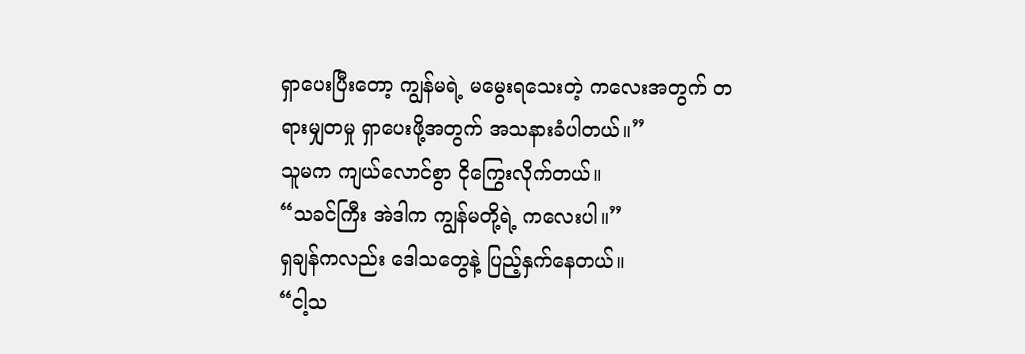ရှာပေးပြီးတော့ ကျွန်မရဲ့ မမွေးရသေးတဲ့ ကလေးအတွက် တရားမျှတမှု ရှာပေးဖို့အတွက် အသနားခံပါတယ်။”
သူမက ကျယ်လောင်စွာ ငိုကြွေးလိုက်တယ်။
“သခင်ကြီး အဲဒါက ကျွန်မတို့ရဲ့ ကလေးပါ။”
ရှချန်ကလည်း ဒေါသတွေနဲ့ ပြည့်နှက်နေတယ်။
“ငါ့သ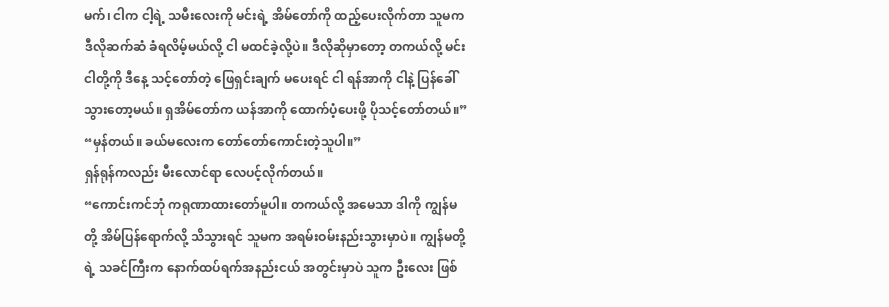မက်၊ ငါက ငါ့ရဲ့ သမီးလေးကို မင်းရဲ့ အိမ်တော်ကို ထည့်ပေးလိုက်တာ သူမက ဒီလိုဆက်ဆံ ခံရလိမ့်မယ်လို့ ငါ မထင်ခဲ့လို့ပဲ။ ဒီလိုဆိုမှာတော့ တကယ်လို့ မင်းငါတို့ကို ဒီနေ့ သင့်တော်တဲ့ ဖြေရှင်းချက် မပေးရင် ငါ ရန်အာကို ငါနဲ့ ပြန်ခေါ်သွားတော့မယ်။ ရှအိမ်တော်က ယန်အာကို ထောက်ပံ့ပေးဖို့ ပိုသင့်တော်တယ်။”
“မှန်တယ်။ ခယ်မလေးက တော်တော်ကောင်းတဲ့သူပါ။”
ရှန်ရုန်ကလည်း မီးလောင်ရာ လေပင့်လိုက်တယ်။
“ကောင်းကင်ဘုံ ကရုဏာထားတော်မူပါ။ တကယ်လို့ အမေသာ ဒါကို ကျွန်မတို့ အိမ်ပြန်ရောက်လို့ သိသွားရင် သူမက အရမ်းဝမ်းနည်းသွားမှာပဲ။ ကျွန်မတို့ရဲ့ သခင်ကြီးက နောက်ထပ်ရက်အနည်းငယ် အတွင်းမှာပဲ သူက ဦးလေး ဖြစ်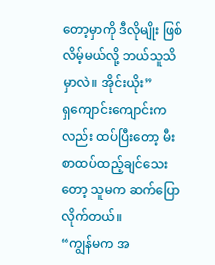တော့မှာကို ဒီလိုမျိုး ဖြစ်လိမ့်မယ်လို့ ဘယ်သူသိမှာလဲ။ အိုင်းယိုး”
ရှကျောင်းကျောင်းကလည်း ထပ်ပြီးတော့ မီးစာထပ်ထည့်ချင်သေးတော့ သူမက ဆက်ပြောလိုက်တယ်။
“ကျွန်မက အ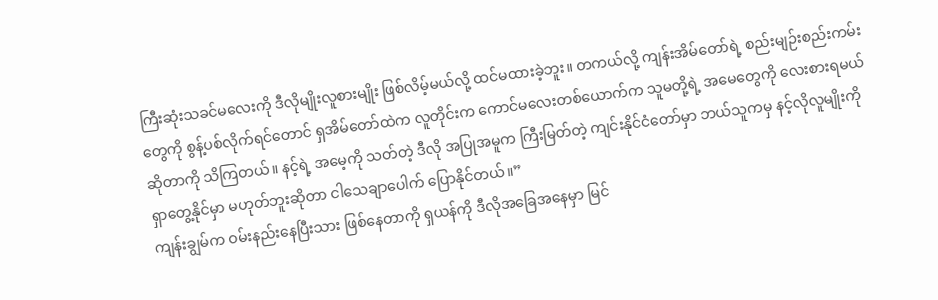ကြီးဆုံးသခင်မလေးကို ဒီလိုမျိုးလူစားမျိုး ဖြစ်လိမ့်မယ်လို့ ထင်မထားခဲ့ဘူး။ တကယ်လို့ ကျန်းအိမ်တော်ရဲ့ စည်းမျဉ်းစည်းကမ်းတွေကို စွန့်ပစ်လိုက်ရင်တောင် ရှအိမ်တော်ထဲက လူတိုင်းက ကောင်မလေးတစ်ယောက်က သူမတို့ရဲ့ အမေတွေကို လေးစားရမယ်ဆိုတာကို သိကြတယ်။ နင့်ရဲ့ အမေ့ကို သတ်တဲ့ ဒီလို အပြုအမူက ကြီးမြတ်တဲ့ ကျင်းနိုင်ငံတော်မှာ ဘယ်သူကမှ နင့်လိုလူမျိုးကို ရှာတွေ့နိုင်မှာ မဟုတ်ဘူးဆိုတာ ငါသေချာပေါက် ပြောနိုင်တယ်။”
ကျန်းချွမ်က ဝမ်းနည်းနေပြီးသား ဖြစ်နေတာကို ရှယန်ကို ဒီလိုအခြေအနေမှာ မြင်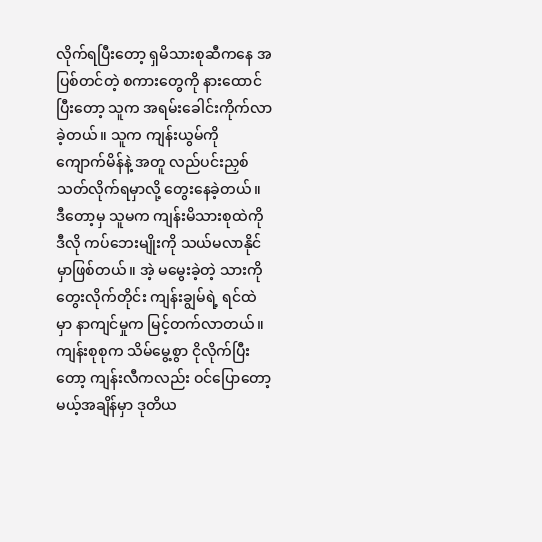လိုက်ရပြီးတော့ ရှမိသားစုဆီကနေ အပြစ်တင်တဲ့ စကားတွေကို နားထောင်ပြီးတော့ သူက အရမ်းခေါင်းကိုက်လာခဲ့တယ်။ သူက ကျန်းယွမ်ကို ကျောက်မိန်နဲ့ အတူ လည်ပင်းညှစ်သတ်လိုက်ရမှာလို့ တွေးနေခဲ့တယ်။ ဒီတော့မှ သူမက ကျန်းမိသားစုထဲကို ဒီလို ကပ်ဘေးမျိုးကို သယ်မလာနိုင်မှာဖြစ်တယ်။ အဲ့ မမွေးခဲ့တဲ့ သားကို တွေးလိုက်တိုင်း ကျန်းချွမ်ရဲ့ ရင်ထဲမှာ နာကျင်မှုက မြင့်တက်လာတယ်။
ကျန်းစုစုက သိမ်မွေ့စွာ ငိုလိုက်ပြီးတော့ ကျန်းလီကလည်း ဝင်ပြောတော့မယ့်အချိန်မှာ ဒုတိယ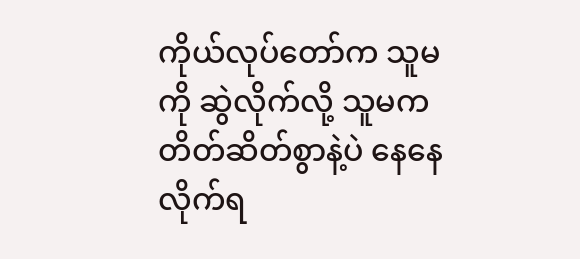ကိုယ်လုပ်တော်က သူမကို ဆွဲလိုက်လို့ သူမက တိတ်ဆိတ်စွာနဲ့ပဲ နေနေလိုက်ရ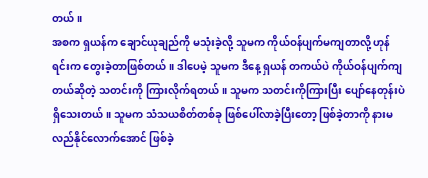တယ်။
အစက ရှယန်က ချောင်ယုချည်ကို မသုံးခဲ့လို့ သူမက ကိုယ်ဝန်ပျက်မကျတာလို့ ဟုန်ရင်းက တွေးခဲ့တာဖြစ်တယ်။ ဒါပေမဲ့ သူမက ဒီနေ့ ရှယန် တကယ်ပဲ ကိုယ်ဝန်ပျက်ကျတယ်ဆိုတဲ့ သတင်းကို ကြားလိုက်ရတယ်။ သူမက သတင်းကိုကြားပြီး ပျော်နေတုန်းပဲ ရှိသေးတယ်။ သူမက သံသယစိတ်တစ်ခု ဖြစ်ပေါ်လာခဲ့ပြီးတော့ ဖြစ်ခဲ့တာကို နားမလည်နိုင်လောက်အောင် ဖြစ်ခဲ့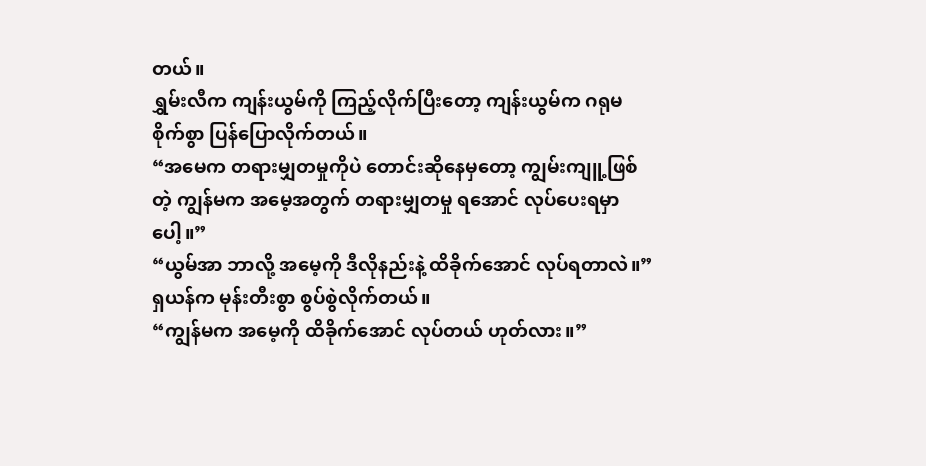တယ်။
ရွှမ်းလီက ကျန်းယွမ်ကို ကြည့်လိုက်ပြီးတော့ ကျန်းယွမ်က ဂရုမစိုက်စွာ ပြန်ပြောလိုက်တယ်။
“အမေက တရားမျှတမှုကိုပဲ တောင်းဆိုနေမှတော့ ကျွမ်းကျူ့ဖြစ်တဲ့ ကျွန်မက အမေ့အတွက် တရားမျှတမှု ရအောင် လုပ်ပေးရမှာပေါ့။”
“ယွမ်အာ ဘာလို့ အမေ့ကို ဒီလိုနည်းနဲ့ ထိခိုက်အောင် လုပ်ရတာလဲ။”
ရှယန်က မုန်းတီးစွာ စွပ်စွဲလိုက်တယ်။
“ကျွန်မက အမေ့ကို ထိခိုက်အောင် လုပ်တယ် ဟုတ်လား။”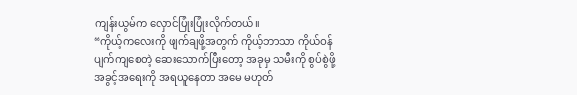ကျန်းယွမ်က လှောင်ပြုံးပြုံးလိုက်တယ်။
“ကိုယ့်ကလေးကို ဖျက်ချဖို့အတွက် ကိုယ့်ဘာသာ ကိုယ်ဝန်ပျက်ကျစေတဲ့ ဆေးသောက်ပြီးတော့ အခုမှ သမီးကို စွပ်စွဲဖို့ အခွင့်အရေးကို အရယူနေတာ အမေ မဟုတ်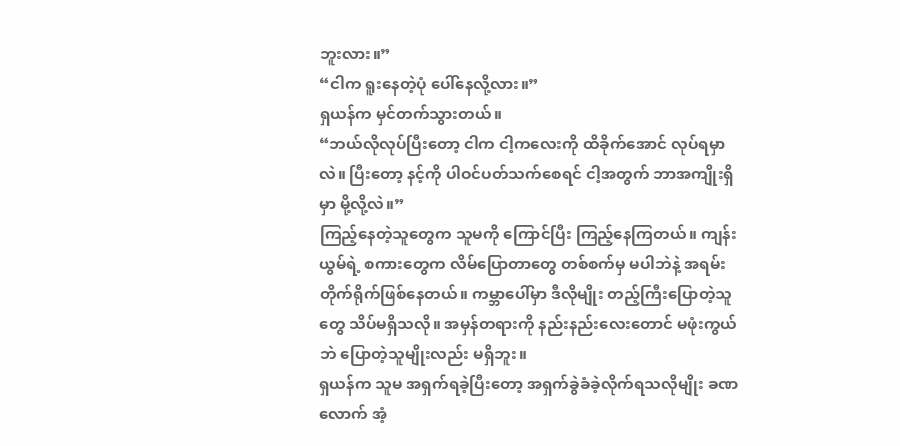ဘူးလား။”
“ငါက ရူးနေတဲ့ပုံ ပေါ်နေလို့လား။”
ရှယန်က မှင်တက်သွားတယ်။
“ဘယ်လိုလုပ်ပြီးတော့ ငါက ငါ့ကလေးကို ထိခိုက်အောင် လုပ်ရမှာလဲ။ ပြီးတော့ နင့်ကို ပါဝင်ပတ်သက်စေရင် ငါ့အတွက် ဘာအကျိုးရှိမှာ မို့လို့လဲ။”
ကြည့်နေတဲ့သူတွေက သူမကို ကြောင်ပြီး ကြည့်နေကြတယ်။ ကျန်းယွမ်ရဲ့ စကားတွေက လိမ်ပြောတာတွေ တစ်စက်မှ မပါဘဲနဲ့ အရမ်းတိုက်ရိုက်ဖြစ်နေတယ်။ ကမ္ဘာပေါ်မှာ ဒီလိုမျိုး တည့်ကြီးပြောတဲ့သူတွေ သိပ်မရှိသလို။ အမှန်တရားကို နည်းနည်းလေးတောင် မဖုံးကွယ်ဘဲ ပြောတဲ့သူမျိုးလည်း မရှိဘူး။
ရှယန်က သူမ အရှက်ရခဲ့ပြီးတော့ အရှက်ခွဲခံခဲ့လိုက်ရသလိုမျိုး ခဏလောက် အံ့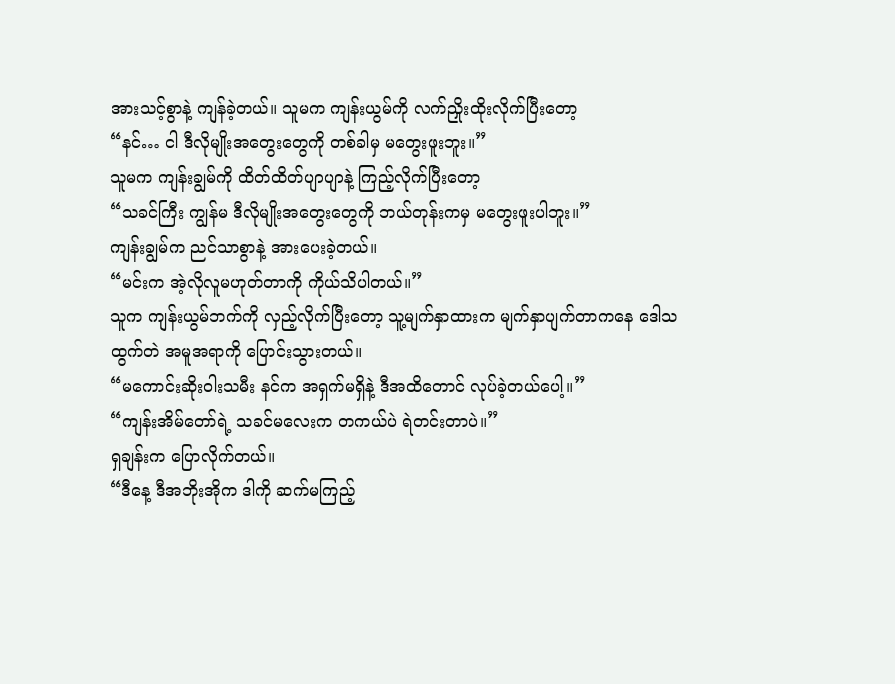အားသင့်စွာနဲ့ ကျန်ခဲ့တယ်။ သူမက ကျန်းယွမ်ကို လက်ညှိုးထိုးလိုက်ပြီးတော့
“နင်… ငါ ဒီလိုမျိုးအတွေးတွေကို တစ်ခါမှ မတွေးဖူးဘူး။”
သူမက ကျန်းချွမ်ကို ထိတ်ထိတ်ပျာပျာနဲ့ ကြည့်လိုက်ပြီးတော့
“သခင်ကြီး ကျွန်မ ဒီလိုမျိုးအတွေးတွေကို ဘယ်တုန်းကမှ မတွေးဖူးပါဘူး။”
ကျန်းချွမ်က ညင်သာစွာနဲ့ အားပေးခဲ့တယ်။
“မင်းက အဲ့လိုလူမဟုတ်တာကို ကိုယ်သိပါတယ်။”
သူက ကျန်းယွမ်ဘက်ကို လှည့်လိုက်ပြီးတော့ သူ့မျက်နှာထားက မျက်နှာပျက်တာကနေ ဒေါသထွက်တဲ အမူအရာကို ပြောင်းသွားတယ်။
“မကောင်းဆိုးဝါးသမီး နင်က အရှက်မရှိနဲ့ ဒီအထိတောင် လုပ်ခဲ့တယ်ပေါ့။”
“ကျန်းအိမ်တော်ရဲ့ သခင်မလေးက တကယ်ပဲ ရဲတင်းတာပဲ။”
ရှချန်းက ပြောလိုက်တယ်။
“ဒီနေ့ ဒီအဘိုးအိုက ဒါကို ဆက်မကြည့်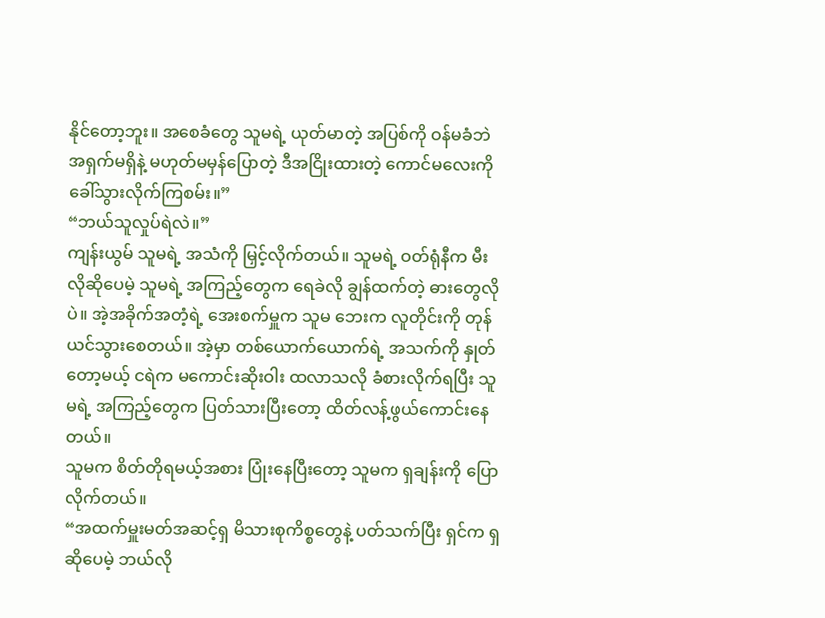နိုင်တော့ဘူး။ အစေခံတွေ သူမရဲ့ ယုတ်မာတဲ့ အပြစ်ကို ဝန်မခံဘဲ အရှက်မရှိနဲ့ မဟုတ်မမှန်ပြောတဲ့ ဒီအငြိုးထားတဲ့ ကောင်မလေးကို ခေါ်သွားလိုက်ကြစမ်း။”
“ဘယ်သူလှုပ်ရဲလဲ။”
ကျန်းယွမ် သူမရဲ့ အသံကို မြှင့်လိုက်တယ်။ သူမရဲ့ ဝတ်ရုံနီက မီးလိုဆိုပေမဲ့ သူမရဲ့ အကြည့်တွေက ရေခဲလို ချွန်ထက်တဲ့ ဓားတွေလိုပဲ။ အဲ့အခိုက်အတံ့ရဲ့ အေးစက်မှူက သူမ ဘေးက လူတိုင်းကို တုန်ယင်သွားစေတယ်။ အဲ့မှာ တစ်ယောက်ယောက်ရဲ့ အသက်ကို နှုတ်တော့မယ့် ငရဲက မကောင်းဆိုးဝါး ထလာသလို ခံစားလိုက်ရပြီး သူမရဲ့ အကြည့်တွေက ပြတ်သားပြီးတော့ ထိတ်လန့်ဖွယ်ကောင်းနေတယ်။
သူမက စိတ်တိုရမယ့်အစား ပြုံးနေပြီးတော့ သူမက ရှချန်းကို ပြောလိုက်တယ်။
“အထက်မှူးမတ်အဆင့်ရှ မိသားစုကိစ္စတွေနဲ့ ပတ်သက်ပြီး ရှင်က ရှဆိုပေမဲ့ ဘယ်လို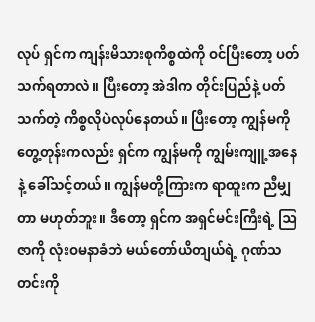လုပ် ရှင်က ကျန်းမိသားစုကိစ္စထဲကို ဝင်ပြီးတော့ ပတ်သက်ရတာလဲ။ ပြီးတော့ အဲဒါက တိုင်းပြည်နဲ့ ပတ်သက်တဲ့ ကိစ္စလိုပဲလုပ်နေတယ်။ ပြီးတော့ ကျွန်မကို တွေ့တုန်းကလည်း ရှင်က ကျွန်မကို ကျွမ်းကျူ့အနေနဲ့ ခေါ်သင့်တယ်။ ကျွန်မတို့ကြားက ရာထူးက ညီမျှတာ မဟုတ်ဘူး။ ဒီတော့ ရှင်က အရှင်မင်းကြီးရဲ့ ဩဇာကို လုံးဝမနာခံဘဲ မယ်တော်ယိတျယ်ရဲ့ ဂုဏ်သတင်းကို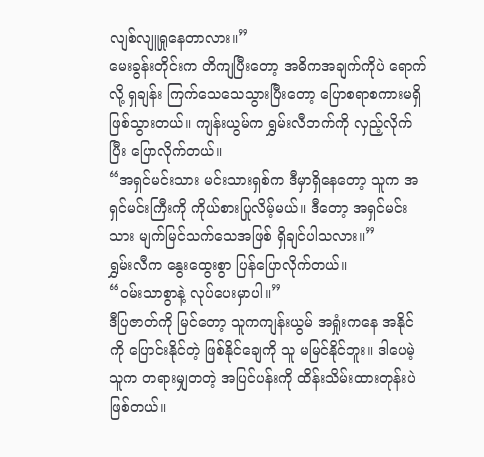လျစ်လျူရှုနေတာလား။”
မေးခွန်းတိုင်းက တိကျပြီးတော့ အဓိကအချက်ကိုပဲ ရောက်လို့ ရှချန်း ကြက်သေသေသွားပြီးတော့ ပြောစရာစကားမရှိ ဖြစ်သွားတယ်။ ကျန်းယွမ်က ရွှမ်းလီဘက်ကို လှည့်လိုက်ပြီး ပြောလိုက်တယ်။
“အရှင်မင်းသား မင်းသားရှစ်က ဒီမှာရှိနေတော့ သူက အရှင်မင်းကြီးကို ကိုယ်စားပြုလိမ့်မယ်။ ဒီတော့ အရှင်မင်းသား မျက်မြင်သက်သေအဖြစ် ရှိချင်ပါသလား။”
ရွှမ်းလီက နွေးထွေးစွာ ပြန်ပြောလိုက်တယ်။
“ဝမ်းသာစွာနဲ့ လုပ်ပေးမှာပါ။”
ဒီပြဇာတ်ကို မြင်တော့ သူကကျန်းယွမ် အရှုံးကနေ အနိုင်ကို ပြောင်းနိုင်တဲ့ ဖြစ်နိုင်ချေကို သူ မမြင်နိုင်ဘူး။ ဒါပေမဲ့ သူက တရားမျှတတဲ့ အပြင်ပန်းကို ထိန်းသိမ်းထားတုန်းပဲ ဖြစ်တယ်။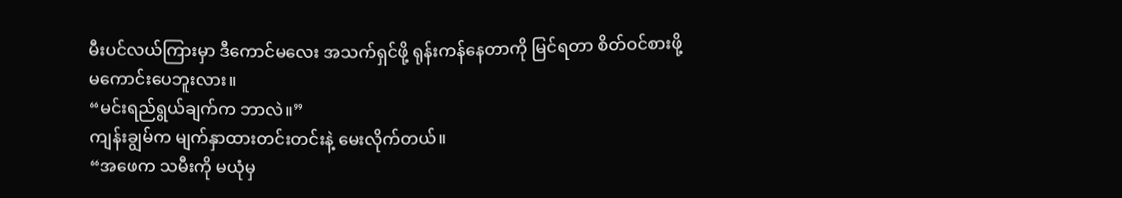မီးပင်လယ်ကြားမှာ ဒီကောင်မလေး အသက်ရှင်ဖို့ ရုန်းကန်နေတာကို မြင်ရတာ စိတ်ဝင်စားဖို့ မကောင်းပေဘူးလား။
“မင်းရည်ရွယ်ချက်က ဘာလဲ။”
ကျန်းချွမ်က မျက်နှာထားတင်းတင်းနဲ့ မေးလိုက်တယ်။
“အဖေက သမီးကို မယုံမှ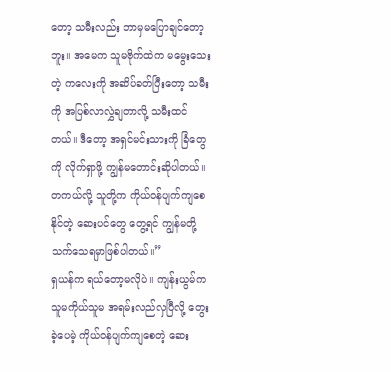တော့ သမီးလည်း ဘာမှမပြောချင်တော့ဘူး။ အမေက သူမဗိုက်ထဲက မမွေးသေးတဲ့ ကလေးကို အဆိပ်ခတ်ပြီးတော့ သမီးကို အပြစ်လာလွှဲချတာလို့ သမီးထင်တယ်။ ဒီတော့ အရှင်မင်းသားကို ခြံတွေကို လိုက်ရှာဖို့ ကျွန်မတောင်းဆိုပါတယ်။ တကယ်လို့ သူတို့က ကိုယ်ဝန်ပျက်ကျစေနိုင်တဲ့ ဆေးပင်တွေ တွေ့ရင် ကျွန်မတို့ သက်သေရမှာဖြစ်ပါတယ်။”
ရှယန်က ရယ်တော့မလိုပဲ။ ကျန်းယွမ်က သူမကိုယ်သူမ အရမ်းလည်လှပြီလို့ တွေးခဲ့ပေမဲ့ ကိုယ်ဝန်ပျက်ကျစေတဲ့ ဆေး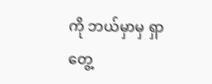ကို ဘယ်မှာမှ ရှာတွေ့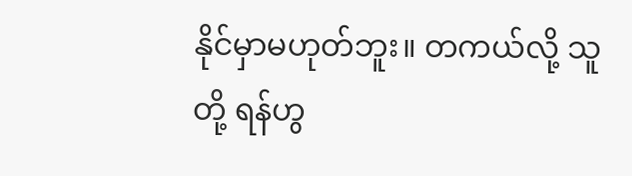နိုင်မှာမဟုတ်ဘူး။ တကယ်လို့ သူတို့ ရန်ဟွ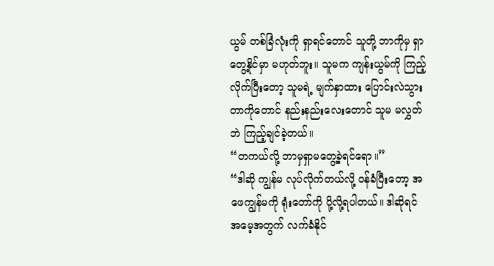ယွမ် တစ်ခြံလုံးကို ရှာရင်တောင် သူတို့ ဘာကိုမှ ရှာတွေ့နိုင်မှာ မဟုတ်ဘူး။ သူမက ကျန်းယွမ်ကို ကြည့်လိုက်ပြီးတော့ သူမရဲ့ မျက်နှာထား ပြောင်းလဲသွားတာကိုတောင် နည်းနည်းလေးတောင် သူမ မလွှတ်ဘဲ ကြည့်ချင်ခဲ့တယ်။
“တကယ်လို့ ဘာမှရှာမတွေ့ခဲ့ရင်ရော။”
“ဒါဆို ကျွန်မ လုပ်လိုက်တယ်လို့ ဝန်ခံပြီးတော့ အဖေကျွန်မကို ရုံးတော်ကို ပို့လို့ရပါတယ်။ ဒါဆိုရင် အမေ့အတွက် လက်ခံနိုင်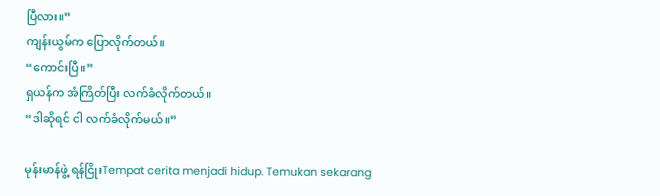ပြီလား။”
ကျန်းယွမ်က ပြောလိုက်တယ်။
“ကောင်းပြီ။”
ရှယန်က အံကြိတ်ပြီး လက်ခံလိုက်တယ်။
“ဒါဆိုရင် ငါ လက်ခံလိုက်မယ်။”

မုန်းမာန်ဖွဲ့ ရန်ငြိုးTempat cerita menjadi hidup. Temukan sekarang